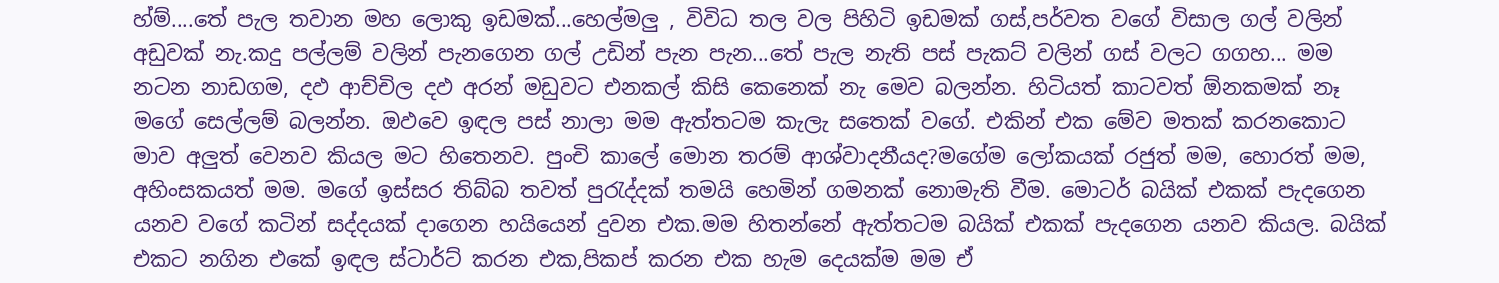හ්ම්....තේ පැල තවාන මහ ලොකු ඉඩමක්...හෙල්මලු , විවිධ තල වල පිහිටි ඉඩමක් ගස්,පර්වත වගේ විසාල ගල් වලින් අඩුවක් නැ.කදු පල්ලම් වලින් පැනගෙන ගල් උඩින් පැන පැන...තේ පැල නැති පස් පැකට් වලින් ගස් වලට ගගහ... මම නටන නාඩගම, දඵ ආච්චිල දඵ අරන් මඩුවට එනකල් කිසි කෙනෙක් නැ මෙව බලන්න. හිටියත් කාටවත් ඕනකමක් නෑ මගේ සෙල්ලම් බලන්න. ඔඵවෙ ඉඳල පස් නාලා මම ඇත්තටම කැලැ සතෙක් වගේ. එකින් එක මේව මතක් කරනකොට මාව අලුත් වෙනව කියල මට හිතෙනව. පුංචි කාලේ මොන තරම් ආශ්වාදනීයද?මගේම ලෝකයක් රජුත් මම, හොරත් මම, අහිංසකයත් මම. මගේ ඉස්සර තිබ්බ තවත් පුරැද්දක් තමයි හෙමින් ගමනක් නොමැති වීම. මොටර් බයික් එකක් පැදගෙන යනව වගේ කටින් සද්දයක් දාගෙන හයියෙන් දුවන එක.මම හිතන්නේ ඇත්තටම බයික් එකක් පැදගෙන යනව කියල. බයික් එකට නගින එකේ ඉඳල ස්ටාර්ට් කරන එක,පිකප් කරන එක හැම දෙයක්ම මම ඒ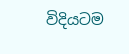විදියටම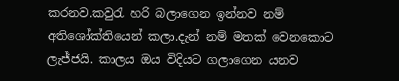කරනව.කවුරැ හරි බලාගෙන ඉන්නව නම් අතිශෝක්තියෙන් කලා.දැන් නම් මතක් වෙනකොට ලැජ්ජයි. කාලය ඔය විදියට ගලාගෙන යනව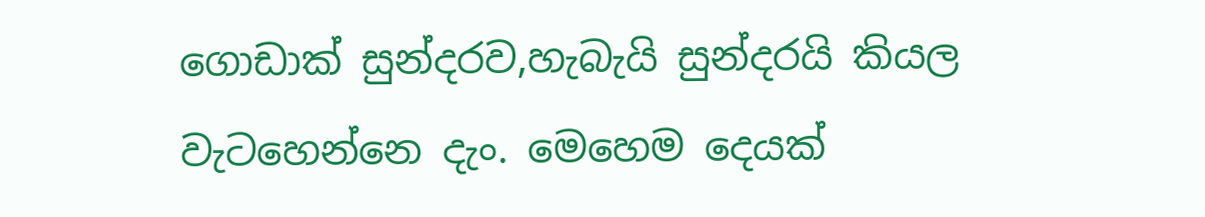ගොඩාක් සුන්දරව,හැබැයි සුන්දරයි කියල වැටහෙන්නෙ දැං. මෙහෙම දෙයක්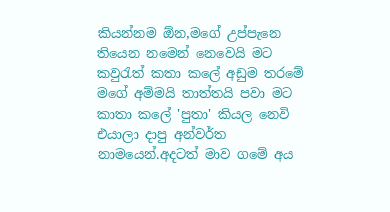කියන්නම ඕන,මගේ උප්පැනෙ තියෙන නමෙන් නෙවෙයි මට කවුරැත් කතා කලේ අඩුම තරමේ මගේ අම්මයි තාත්තයි පවා මට කාතා කලේ 'පුතා' කියල නෙවි එයාලා දාපු අන්වර්ත නාමයෙන්.අදටත් මාව ගමේ අය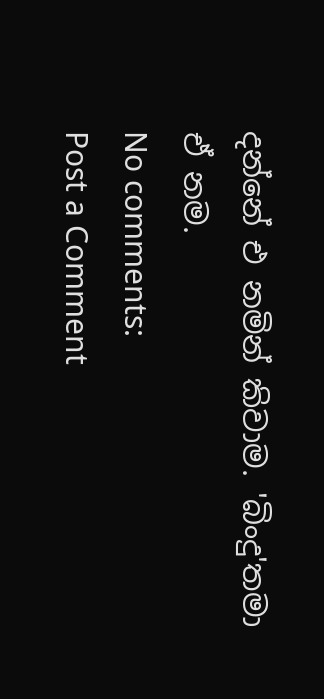දන්නේ එ නමින් කිවාම. 'බිංදු'තමා ඒ නම.
No comments:
Post a Comment